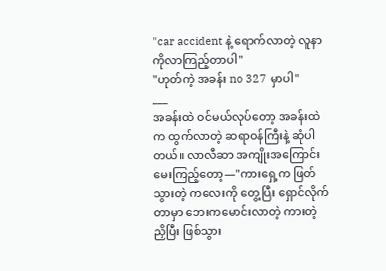"car accident နဲ့ ရောက်လာတဲ့ လူနာကိုလာကြည့်တာပါ"
"ဟုတ်ကဲ့ အခန်း no 327 မှာပါ"
___
အခန်းထဲ ဝင်မယ်လုပ်တော့ အခန်းထဲက ထွက်လာတဲ့ ဆရာဝန်ကြီးနဲ့ ဆုံပါတယ်။ လာလီဆာ အကျိုးအကြောင်းမေးကြည့်တော့—"ကားရှေ့က ဖြတ်သွားတဲ့ ကလေးကို တွေ့ပြီး ရှောင်လိုက်တာမှာ ဘေးကမောင်းလာတဲ့ ကားတဲ့ ညှိပြီး ဖြစ်သွား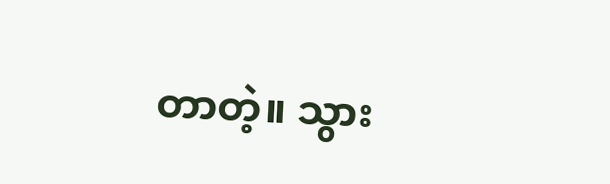တာတဲ့။ သွား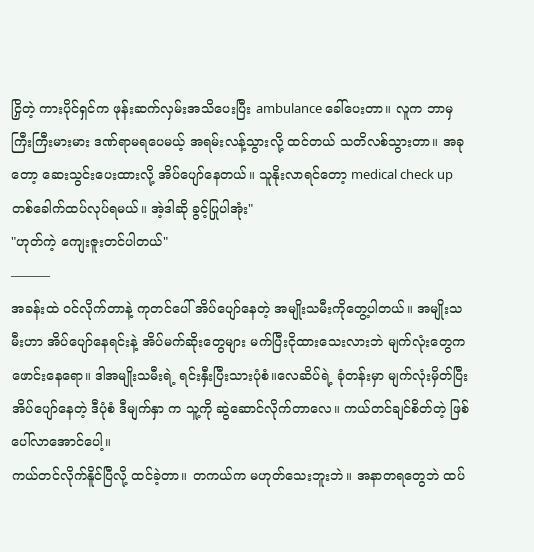ငြှိတဲ့ ကားပိုင်ရှင်က ဖုန်းဆက်လှမ်းအသိပေးပြီး ambulance ခေါ်ပေးတာ။ လူက ဘာမှ ကြီးကြီးမားမား ဒဏ်ရာမရပေမယ့် အရမ်းလန့်သွားလို့ ထင်တယ် သတိလစ်သွားတာ။ အခုတော့ ဆေးသွင်းပေးထားလို့ အိပ်ပျော်နေတယ်။ သူနိုးလာရင်တော့ medical check up တစ်ခေါက်ထပ်လုပ်ရမယ်။ အဲ့ဒါဆို ခွင့်ပြုပါအုံး"
"ဟုတ်ကဲ့ ကျေးဇူးတင်ပါတယ်"
———
အခန်းထဲ ဝင်လိုက်တာနဲ့ ကုတင်ပေါ် အိပ်ပျော်နေတဲ့ အမျိုးသမီးကိုတွေ့ပါတယ်။ အမျိုးသမီးဟာ အိပ်ပျော်နေရင်းနဲ့ အိပ်မက်ဆိုးတွေများ မက်ပြီးငိုထားသေးလားဘဲ မျက်လုံးတွေက ဖောင်းနေရော။ ဒါအမျိုးသမီးရဲ့ ရင်းနှီးပြီးသားပုံစံ။လေဆိပ်ရဲ့ ခုံတန်းမှာ မျက်လုံးမှိတ်ပြီး အိပ်ပျော်နေတဲ့ ဒီပုံစံ ဒီမျက်နှာ က သူ့ကို ဆွဲဆောင်လိုက်တာလေ။ ကယ်တင်ချင်စိတ်တဲ့ ဖြစ်ပေါ်လာအောင်ပေါ့။
ကယ်တင်လိုက်နိူင်ပြီလို့ ထင်ခဲ့တာ။ တကယ်က မဟုတ်သေးဘူးဘဲ။ အနာတရတွေဘဲ ထပ်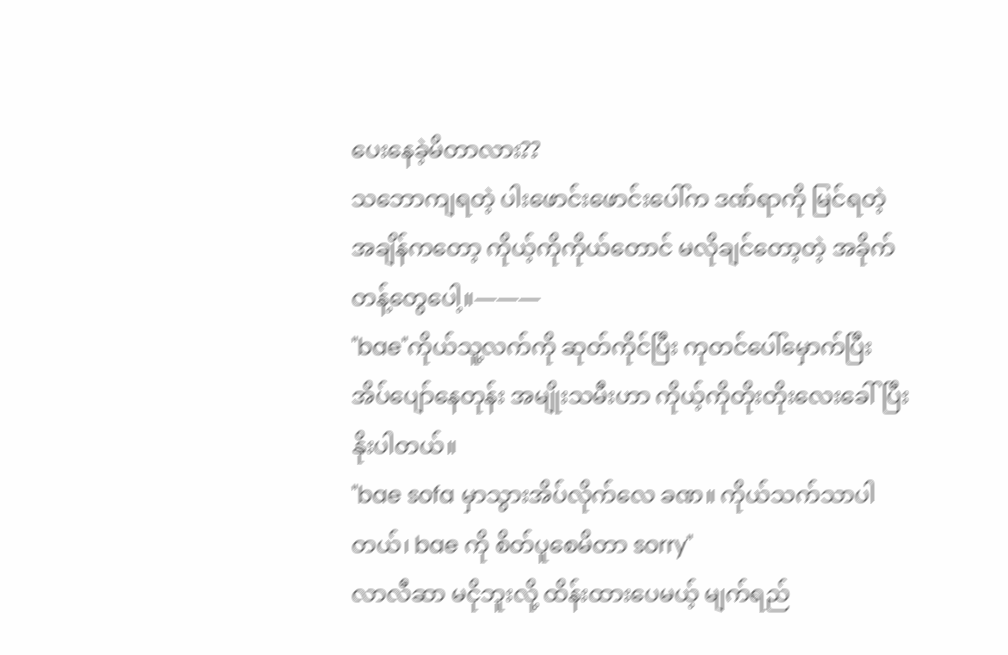ပေးနေခဲ့မိတာလား??
သဘောကျရတဲ့ ပါးဖောင်းဖောင်းပေါ်က ဒဏ်ရာကို မြင်ရတဲ့ အချိန်ကတော့ ကိုယ့်ကိုကိုယ်တောင် မလိုချင်တော့တဲ့ အခိုက်တန့်တွေပေါ့။———
"bae"ကိုယ်သူ့လက်ကို ဆုတ်ကိုင်ပြီး ကုတင်ပေါ်မှောက်ပြီး အိပ်ပျော်နေတုန်း အမျိုးသမီးဟာ ကိုယ့်ကိုတိုးတိုးလေးခေါ်ပြီး နိုးပါတယ်။
"bae sofa မှာသွားအိပ်လိုက်လေ ခဏ။ ကိုယ်သက်သာပါတယ်၊ bae ကို စိတ်ပူစေမိတာ sorry"
လာလီဆာ မငိုဘူးလို့ ထိန်းထားပေမယ့် မျက်ရည်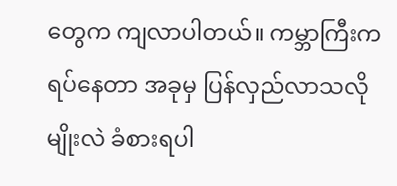တွေက ကျလာပါတယ်။ ကမ္ဘာကြီးက ရပ်နေတာ အခုမှ ပြန်လှည်လာသလိုမျိုးလဲ ခံစားရပါ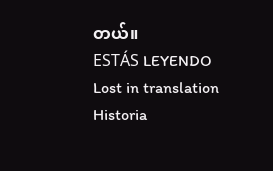တယ်။
ESTÁS LEYENDO
Lost in translation
Historia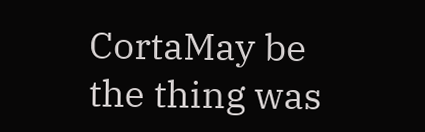CortaMay be the thing was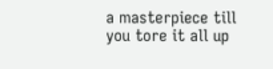a masterpiece till you tore it all up